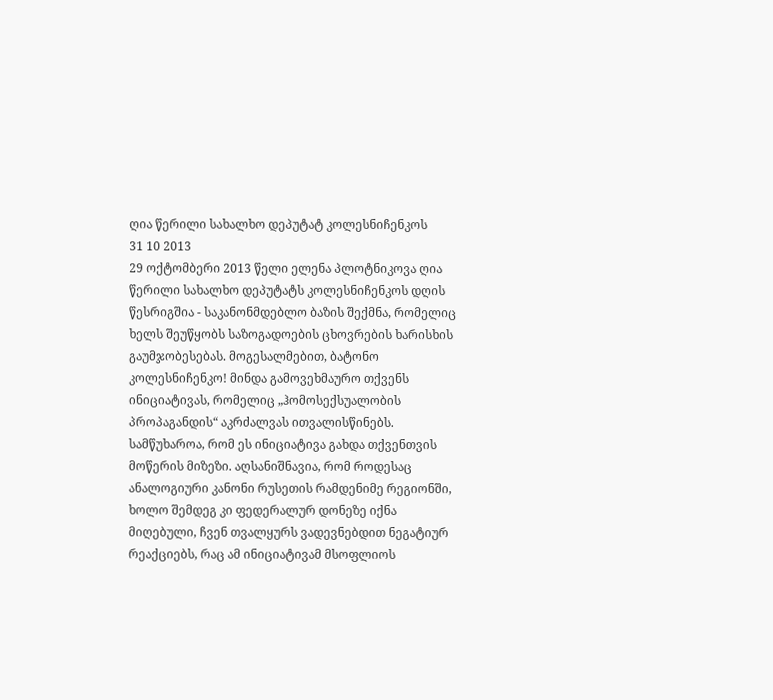ღია წერილი სახალხო დეპუტატ კოლესნიჩენკოს
31 10 2013
29 ოქტომბერი 2013 წელი ელენა პლოტნიკოვა ღია წერილი სახალხო დეპუტატს კოლესნიჩენკოს დღის წესრიგშია - საკანონმდებლო ბაზის შექმნა, რომელიც ხელს შეუწყობს საზოგადოების ცხოვრების ხარისხის გაუმჯობესებას. მოგესალმებით, ბატონო კოლესნიჩენკო! მინდა გამოვეხმაურო თქვენს ინიციატივას, რომელიც „ჰომოსექსუალობის პროპაგანდის“ აკრძალვას ითვალისწინებს. სამწუხაროა, რომ ეს ინიციატივა გახდა თქვენთვის მოწერის მიზეზი. აღსანიშნავია, რომ როდესაც ანალოგიური კანონი რუსეთის რამდენიმე რეგიონში, ხოლო შემდეგ კი ფედერალურ დონეზე იქნა მიღებული, ჩვენ თვალყურს ვადევნებდით ნეგატიურ რეაქციებს, რაც ამ ინიციატივამ მსოფლიოს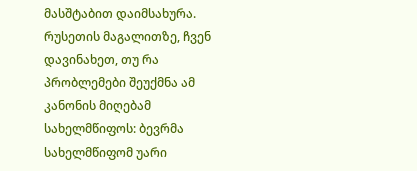მასშტაბით დაიმსახურა. რუსეთის მაგალითზე, ჩვენ დავინახეთ, თუ რა პრობლემები შეუქმნა ამ კანონის მიღებამ სახელმწიფოს: ბევრმა სახელმწიფომ უარი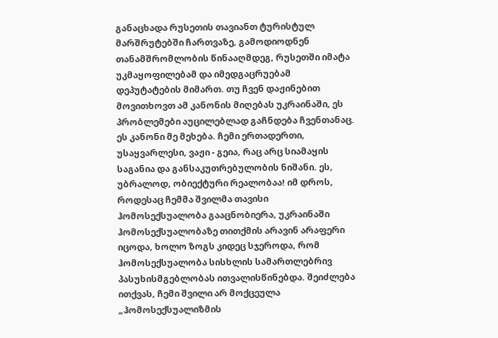განაცხადა რუსეთის თავიანთ ტურისტულ მარშრუტებში ჩართვაზე, გამოდიოდნენ თანამშრომლობის წინააღმდეგ, რუსეთში იმატა უკმაყოფილებამ და იმედგაცრუებამ დეპუტატების მიმართ. თუ ჩვენ დაჟინებით მოვითხოვთ ამ კანონის მიღებას უკრაინაში, ეს პრობლემები აუცილებლად გაჩნდება ჩვენთანაც. ეს კანონი მე მეხება. ჩემი ერთადერთი, უსაყვარლესი, ვაჟი - გეია, რაც არც სიამაყის საგანია და განსაკუთრებულობის ნიშანი. ეს, უბრალოდ, ობიექტური რეალობაა! იმ დროს, როდესაც ჩემმა შვილმა თავისი ჰომოსექსუალობა გააცნობიერა, უკრაინაში ჰომოსექსუალობაზე თითქმის არავინ არაფერი იცოდა, ხოლო ზოგს კიდეც სჯეროდა, რომ ჰომოსექსუალობა სისხლის სამართლებრივ პასუხისმგებლობას ითვალისწინებდა. შეიძლება ითქვას, ჩემი შვილი არ მოქცეულა „ჰომოსექსუალიზმის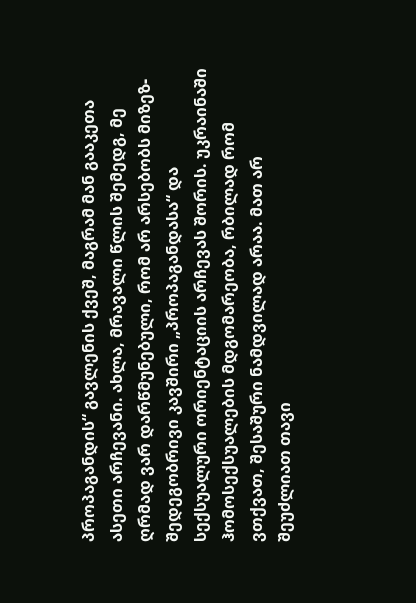პროპაგანდის“ გავლენის ქვეშ, მაგრამ მან გააკეთა ასეთი არჩევანი. ახლა, მრავალი წლის შემედგ, მე ღრმად ვარ დარწმუნებული, რომ არ არსებობს მიზეზ-შედეგობრივი კავშირი „პროპაგანდასა“ და სექსუალური ორიენტაციის არჩევას შორის. უკრაინაში ჰომოსექსუალების მდგომარეობა, რბილად რომ ვთქვათ, შესაშური ნამდვილად არაა. მათ არ შეუძლიათ თავი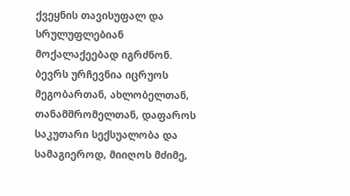ქვეყნის თავისუფალ და სრულუფლებიან მოქალაქეებად იგრძნონ. ბევრს ურჩევნია იცრუოს მეგობართან, ახლობელთან, თანამშრომელთან, დაფაროს საკუთარი სექსუალობა და სამაგიეროდ, მიიღოს მძიმე,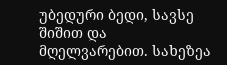უბედური ბედი, სავსე შიშით და მღელვარებით. სახეზეა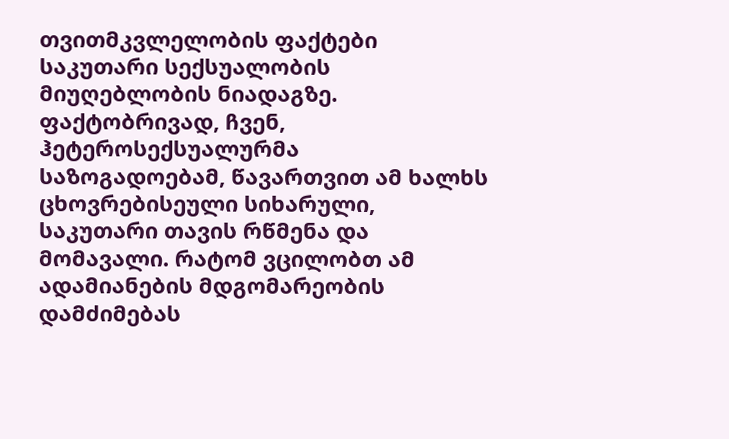თვითმკვლელობის ფაქტები საკუთარი სექსუალობის მიუღებლობის ნიადაგზე. ფაქტობრივად, ჩვენ, ჰეტეროსექსუალურმა საზოგადოებამ, წავართვით ამ ხალხს ცხოვრებისეული სიხარული, საკუთარი თავის რწმენა და მომავალი. რატომ ვცილობთ ამ ადამიანების მდგომარეობის დამძიმებას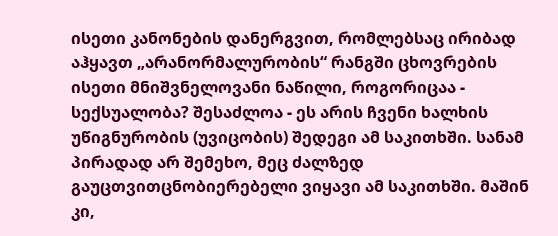ისეთი კანონების დანერგვით, რომლებსაც ირიბად აჰყავთ „არანორმალურობის“ რანგში ცხოვრების ისეთი მნიშვნელოვანი ნაწილი, როგორიცაა - სექსუალობა? შესაძლოა - ეს არის ჩვენი ხალხის უწიგნურობის (უვიცობის) შედეგი ამ საკითხში. სანამ პირადად არ შემეხო, მეც ძალზედ გაუცთვითცნობიერებელი ვიყავი ამ საკითხში. მაშინ კი,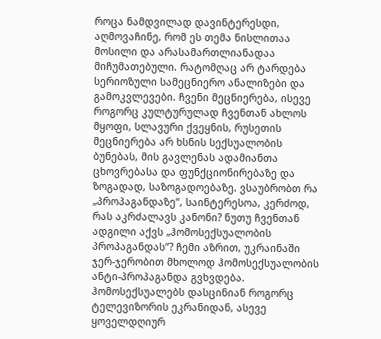როცა ნამდვილად დავინტერესდი, აღმოვაჩინე, რომ ეს თემა ნისლითაა მოსილი და არასამართლიანადაა მიჩუმათებული. რატომღაც არ ტარდება სერიოზული სამეცნიერო ანალიზები და გამოკვლევები. ჩვენი მეცნიერება, ისევე როგორც კულტურულად ჩვენთან ახლოს მყოფი, სლავური ქვეყნის, რუსეთის მეცნიერება არ ხსნის სექსუალობის ბუნებას, მის გავლენას ადამიანთა ცხოვრებასა და ფუნქციონირებაზე და ზოგადად, საზოგადოებაზე. ვსაუბრობთ რა „პროპაგანდაზე“, საინტერესოა, კერძოდ, რას აკრძალავს კანონი? ნუთუ ჩვენთან ადგილი აქვს „ჰომოსექსუალობის პროპაგანდას“? ჩემი აზრით, უკრაინაში ჯერ-ჯერობით მხოლოდ ჰომოსექსუალობის ანტი-პროპაგანდა გვხვდება. ჰომოსექსუალებს დასცინიან როგორც ტელევიზორის ეკრანიდან, ასევე ყოველდღიურ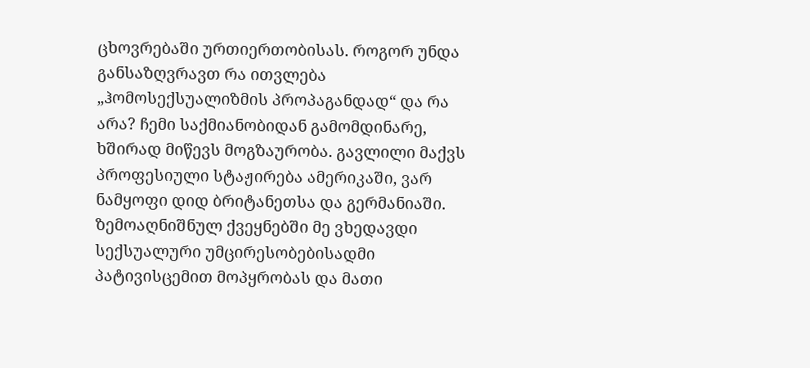ცხოვრებაში ურთიერთობისას. როგორ უნდა განსაზღვრავთ რა ითვლება „ჰომოსექსუალიზმის პროპაგანდად“ და რა არა? ჩემი საქმიანობიდან გამომდინარე, ხშირად მიწევს მოგზაურობა. გავლილი მაქვს პროფესიული სტაჟირება ამერიკაში, ვარ ნამყოფი დიდ ბრიტანეთსა და გერმანიაში. ზემოაღნიშნულ ქვეყნებში მე ვხედავდი სექსუალური უმცირესობებისადმი პატივისცემით მოპყრობას და მათი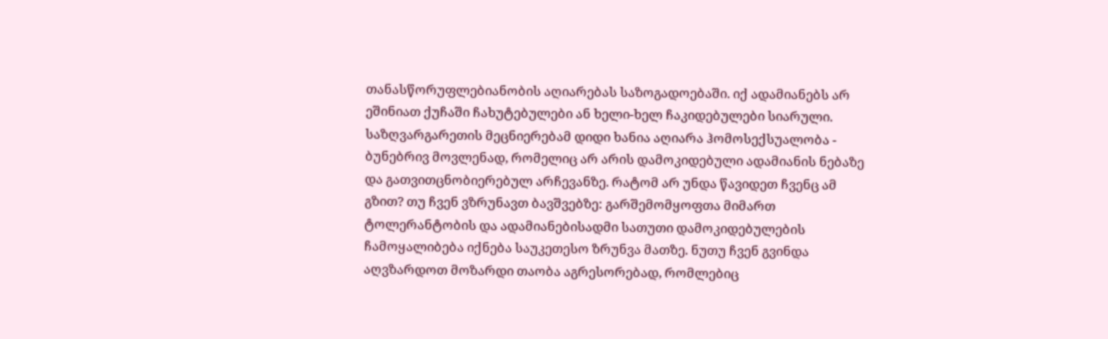თანასწორუფლებიანობის აღიარებას საზოგადოებაში. იქ ადამიანებს არ ეშინიათ ქუჩაში ჩახუტებულები ან ხელი-ხელ ჩაკიდებულები სიარული. საზღვარგარეთის მეცნიერებამ დიდი ხანია აღიარა ჰომოსექსუალობა - ბუნებრივ მოვლენად, რომელიც არ არის დამოკიდებული ადამიანის ნებაზე და გათვითცნობიერებულ არჩევანზე. რატომ არ უნდა წავიდეთ ჩვენც ამ გზით? თუ ჩვენ ვზრუნავთ ბავშვებზე: გარშემომყოფთა მიმართ ტოლერანტობის და ადამიანებისადმი სათუთი დამოკიდებულების ჩამოყალიბება იქნება საუკეთესო ზრუნვა მათზე. ნუთუ ჩვენ გვინდა აღვზარდოთ მოზარდი თაობა აგრესორებად, რომლებიც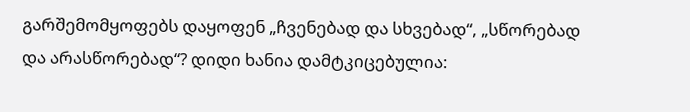გარშემომყოფებს დაყოფენ „ჩვენებად და სხვებად“, „სწორებად და არასწორებად“? დიდი ხანია დამტკიცებულია: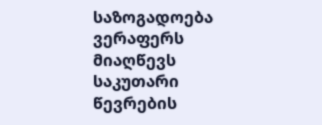საზოგადოება ვერაფერს მიაღწევს საკუთარი წევრების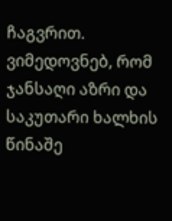ჩაგვრით. ვიმედოვნებ, რომ ჯანსაღი აზრი და საკუთარი ხალხის წინაშე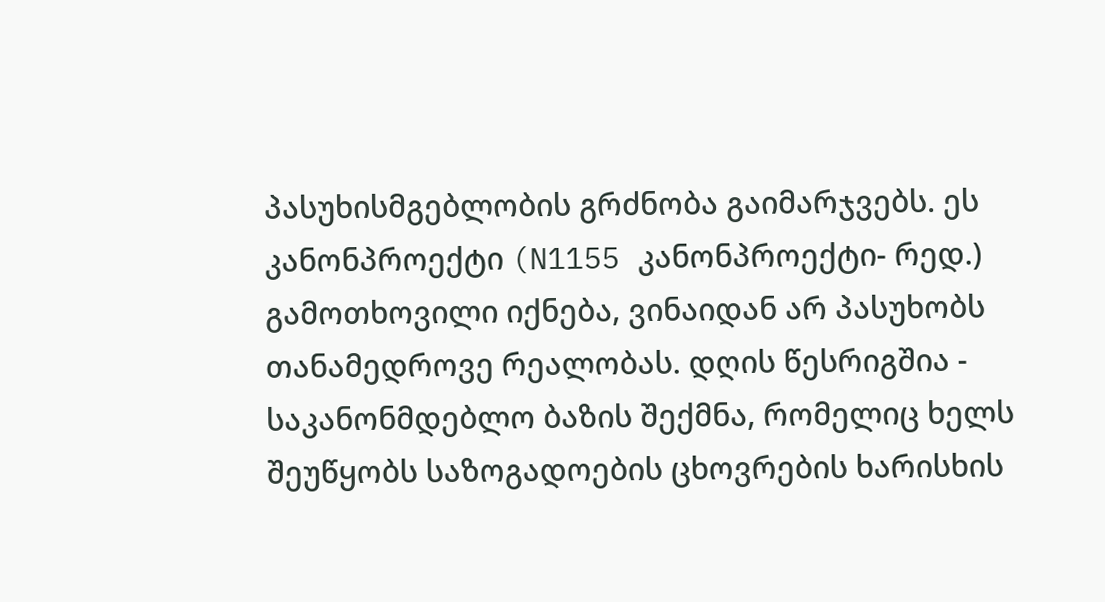პასუხისმგებლობის გრძნობა გაიმარჯვებს. ეს კანონპროექტი (N1155 კანონპროექტი- რედ.) გამოთხოვილი იქნება, ვინაიდან არ პასუხობს თანამედროვე რეალობას. დღის წესრიგშია - საკანონმდებლო ბაზის შექმნა, რომელიც ხელს შეუწყობს საზოგადოების ცხოვრების ხარისხის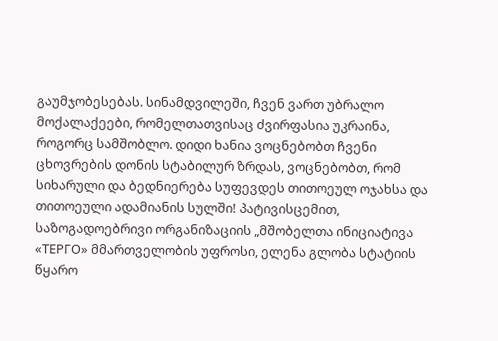გაუმჯობესებას. სინამდვილეში, ჩვენ ვართ უბრალო მოქალაქეები, რომელთათვისაც ძვირფასია უკრაინა, როგორც სამშობლო. დიდი ხანია ვოცნებობთ ჩვენი ცხოვრების დონის სტაბილურ ზრდას, ვოცნებობთ, რომ სიხარული და ბედნიერება სუფევდეს თითოეულ ოჯახსა და თითოეული ადამიანის სულში! პატივისცემით, საზოგადოებრივი ორგანიზაციის „მშობელთა ინიციატივა «ТЕРГО» მმართველობის უფროსი, ელენა გლობა სტატიის წყარო